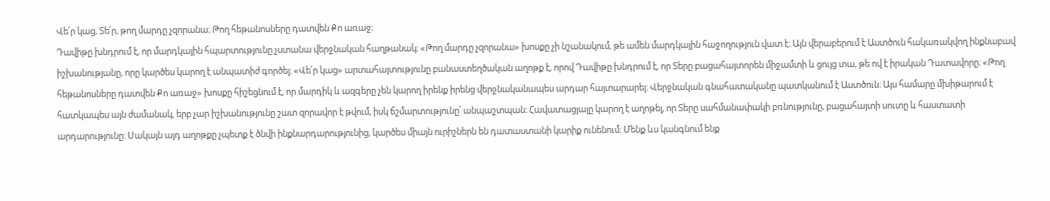Վե՛ր կաց, Տե՛ր, թող մարդը չզորանա։ Թող հեթանոսները դատվեն Քո առաջ։
Դավիթը խնդրում է, որ մարդկային հպարտությունը չստանա վերջնական հաղթանակ։ «Թող մարդը չզորանա» խոսքը չի նշանակում, թե ամեն մարդկային հաջողություն վատ է։ Այն վերաբերում է Աստծուն հակառակվող ինքնաբավ իշխանությանը, որը կարծես կարող է անպատիժ գործել։ «Վե՛ր կաց» արտահայտությունը բանաստեղծական աղոթք է, որով Դավիթը խնդրում է, որ Տերը բացահայտորեն միջամտի և ցույց տա, թե ով է իրական Դատավորը։ «Թող հեթանոսները դատվեն Քո առաջ» խոսքը հիշեցնում է, որ մարդիկ և ազգերը չեն կարող իրենք իրենց վերջնականապես արդար հայտարարել։ Վերջնական գնահատականը պատկանում է Աստծուն։ Այս համարը մխիթարում է հատկապես այն ժամանակ, երբ չար իշխանությունը շատ զորավոր է թվում, իսկ ճշմարտությունը՝ անպաշտպան։ Հավատացյալը կարող է աղոթել, որ Տերը սահմանափակի բռնությունը, բացահայտի սուտը և հաստատի արդարությունը։ Սակայն այդ աղոթքը չպետք է ծնվի ինքնարդարությունից, կարծես միայն ուրիշներն են դատաստանի կարիք ունենում։ Մենք ևս կանգնում ենք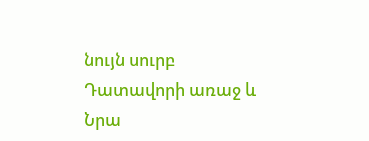նույն սուրբ Դատավորի առաջ և Նրա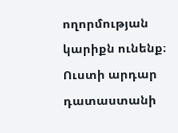ողորմության կարիքն ունենք։ Ուստի արդար դատաստանի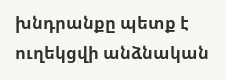խնդրանքը պետք է ուղեկցվի անձնական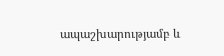ապաշխարությամբ և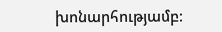խոնարհությամբ։